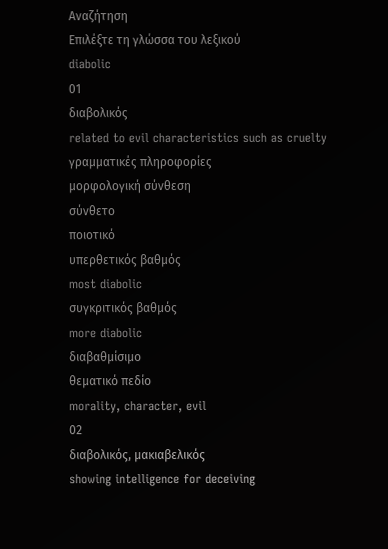Αναζήτηση
Επιλέξτε τη γλώσσα του λεξικού
diabolic
01
διαβολικός
related to evil characteristics such as cruelty
γραμματικές πληροφορίες
μορφολογική σύνθεση
σύνθετο
ποιοτικό
υπερθετικός βαθμός
most diabolic
συγκριτικός βαθμός
more diabolic
διαβαθμίσιμο
θεματικό πεδίο
morality, character, evil
02
διαβολικός, μακιαβελικός
showing intelligence for deceiving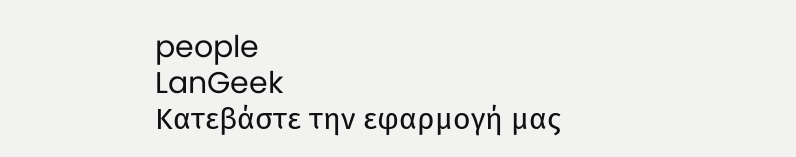people
LanGeek
Κατεβάστε την εφαρμογή μας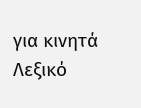για κινητά
Λεξικό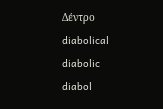Δέντρο
diabolical
diabolic
diabol